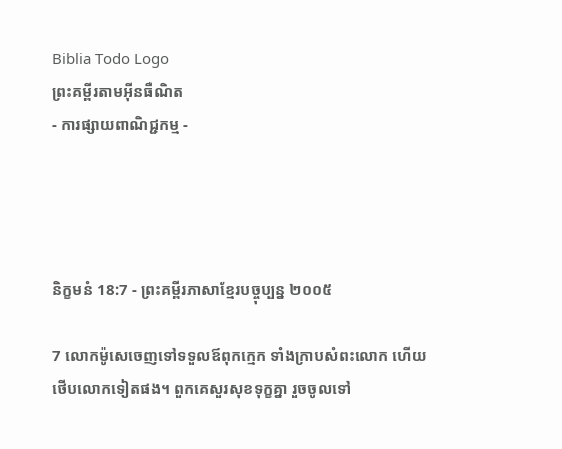Biblia Todo Logo
ព្រះគម្ពីរតាមអ៊ីនធឺណិត
- ការផ្សាយពាណិជ្ជកម្ម -




និក្ខមនំ 18:7 - ព្រះគម្ពីរភាសាខ្មែរបច្ចុប្បន្ន ២០០៥

7 លោកម៉ូសេចេញទៅទទួលឪពុកក្មេក ទាំងក្រាបសំពះលោក ហើយថើបលោកទៀតផង។ ពួកគេសួរសុខទុក្ខគ្នា រួចចូលទៅ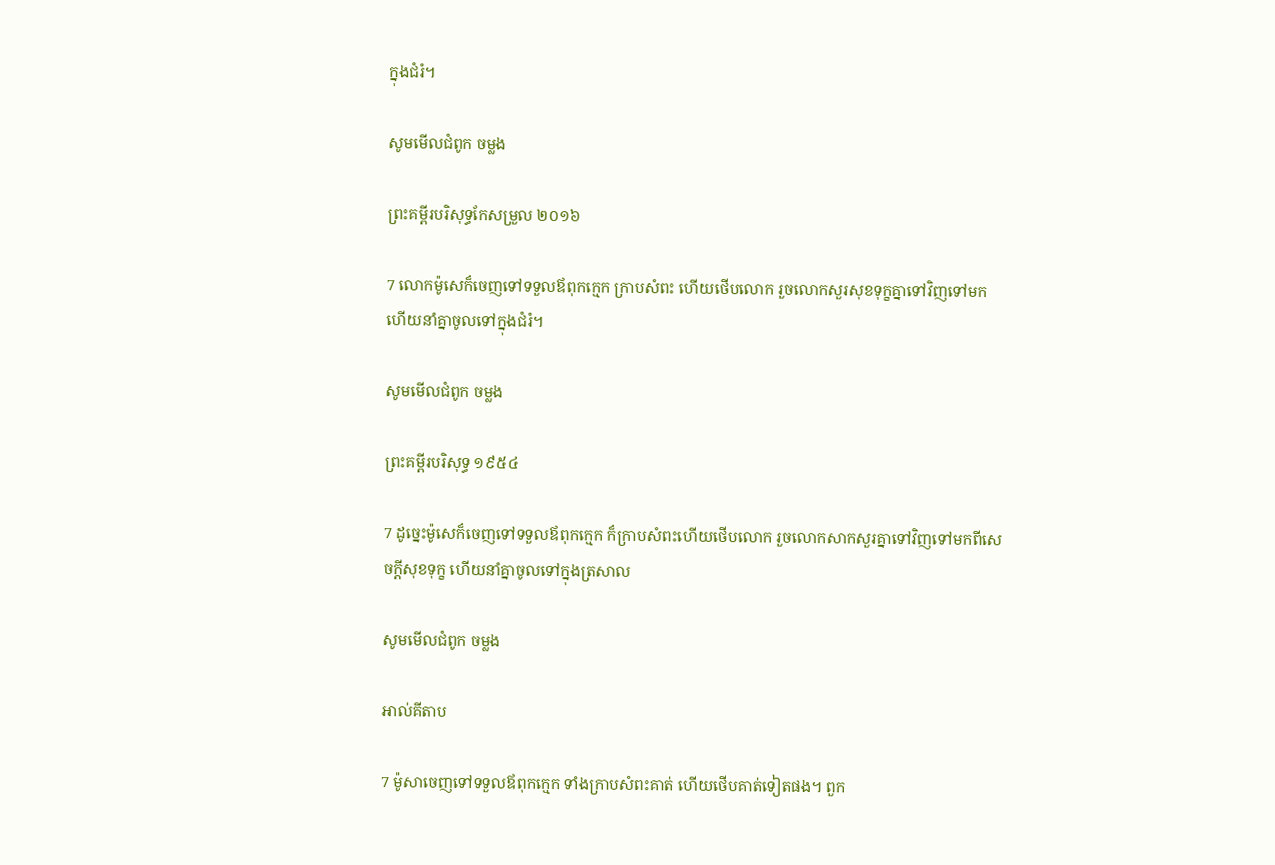ក្នុងជំរំ។

សូមមើលជំពូក ចម្លង

ព្រះគម្ពីរបរិសុទ្ធកែសម្រួល ២០១៦

7 លោកម៉ូសេក៏ចេញទៅទទួលឪពុកក្មេក ក្រាបសំពះ ហើយថើបលោក រួចលោកសួរសុខទុក្ខគ្នាទៅវិញទៅមក ហើយនាំគ្នាចូលទៅក្នុងជំរំ។

សូមមើលជំពូក ចម្លង

ព្រះគម្ពីរបរិសុទ្ធ ១៩៥៤

7 ដូច្នេះម៉ូសេក៏ចេញទៅទទួលឪពុកក្មេក ក៏ក្រាបសំពះហើយថើបលោក រួចលោកសាកសួរគ្នាទៅវិញទៅមកពីសេចក្ដីសុខទុក្ខ ហើយនាំគ្នាចូលទៅក្នុងត្រសាល

សូមមើលជំពូក ចម្លង

អាល់គីតាប

7 ម៉ូសាចេញទៅទទួលឪពុកក្មេក ទាំងក្រាបសំពះគាត់ ហើយថើបគាត់ទៀតផង។ ពួក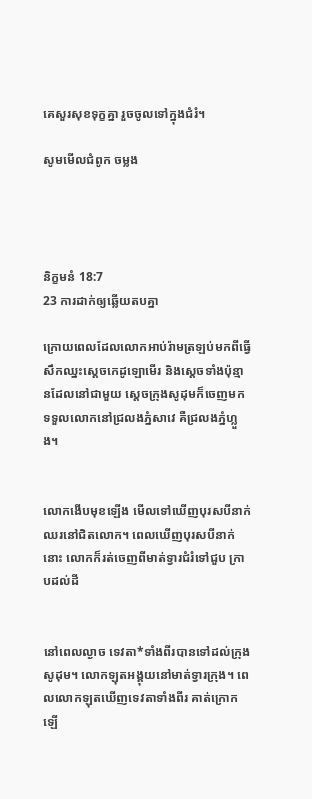គេសួរសុខទុក្ខគ្នា រួចចូលទៅក្នុងជំរំ។

សូមមើលជំពូក ចម្លង




និក្ខមនំ 18:7
23 ការដាក់ឲ្យឆ្លើយតបគ្នា

ក្រោយពេលដែលលោកអាប់រ៉ាមត្រឡប់មកពីធ្វើសឹកឈ្នះស្ដេចកេដូ‌ឡោមើរ និងស្ដេចទាំងប៉ុន្មានដែលនៅជាមួយ ស្ដេចក្រុងសូដុមក៏ចេញមកទទួលលោកនៅជ្រលងភ្នំសាវេ គឺជ្រលងភ្នំហ្លួង។


លោកងើបមុខឡើង មើលទៅឃើញបុរសបីនាក់ ឈរនៅជិតលោក។ ពេលឃើញបុរសបីនាក់នោះ លោកក៏រត់ចេញពីមាត់ទ្វារជំរំទៅជួប ក្រាបដល់ដី


នៅពេលល្ងាច ទេវតា*ទាំងពីរបានទៅដល់ក្រុងសូដុម។ លោកឡុតអង្គុយនៅមាត់ទ្វារក្រុង។ ពេលលោកឡុតឃើញទេវតាទាំងពីរ គាត់ក្រោកឡើ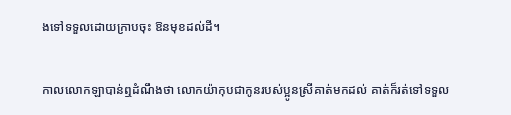ងទៅទទួលដោយក្រាបចុះ ឱនមុខដល់ដី។


កាលលោកឡាបាន់ឮដំណឹងថា លោកយ៉ាកុបជាកូនរបស់ប្អូនស្រីគាត់មកដល់ គាត់ក៏រត់ទៅទទួល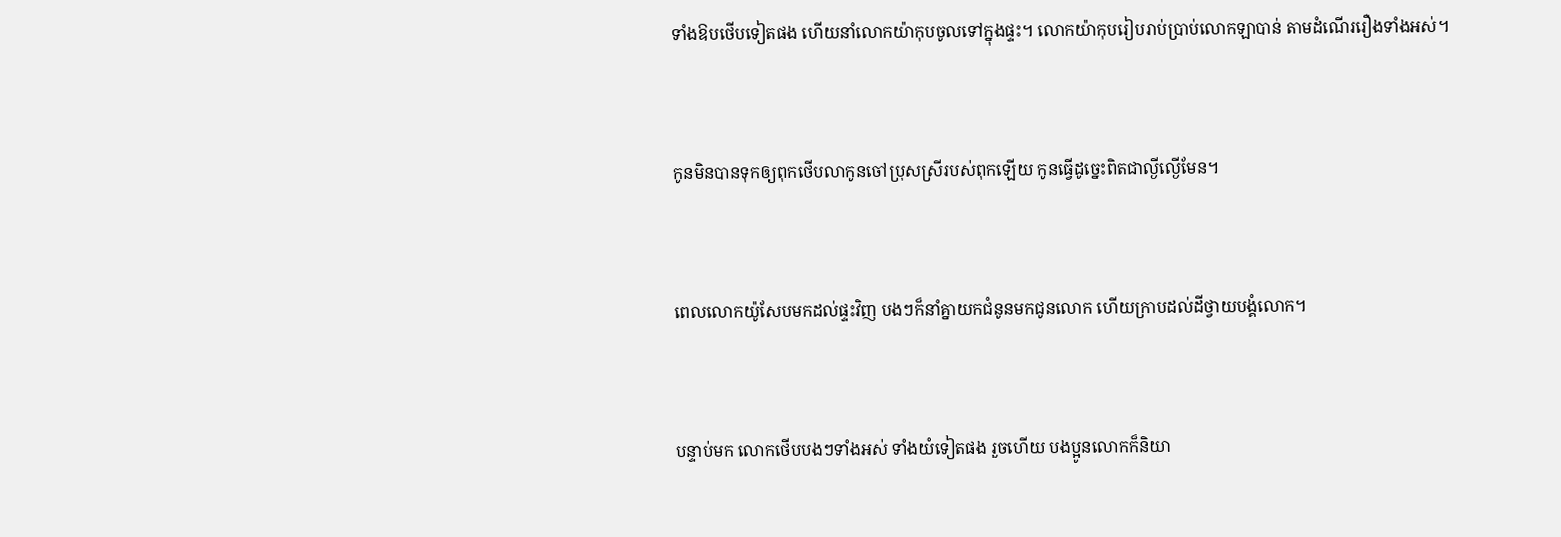ទាំងឱបថើបទៀតផង ហើយនាំលោកយ៉ាកុបចូលទៅក្នុងផ្ទះ។ លោកយ៉ាកុបរៀបរាប់ប្រាប់លោកឡាបាន់ តាមដំណើររឿងទាំងអស់។


កូនមិនបានទុកឲ្យពុកថើបលាកូនចៅប្រុសស្រីរបស់ពុកឡើយ កូនធ្វើដូច្នេះពិតជាល្ងី‌ល្ងើមែន។


ពេលលោកយ៉ូសែបមកដល់ផ្ទះវិញ បងៗក៏នាំគ្នាយកជំនូនមកជូនលោក ហើយក្រាបដល់ដីថ្វាយ‌បង្គំលោក។


បន្ទាប់មក លោកថើបបងៗទាំងអស់ ទាំងយំទៀតផង រួចហើយ បងប្អូនលោកក៏និយា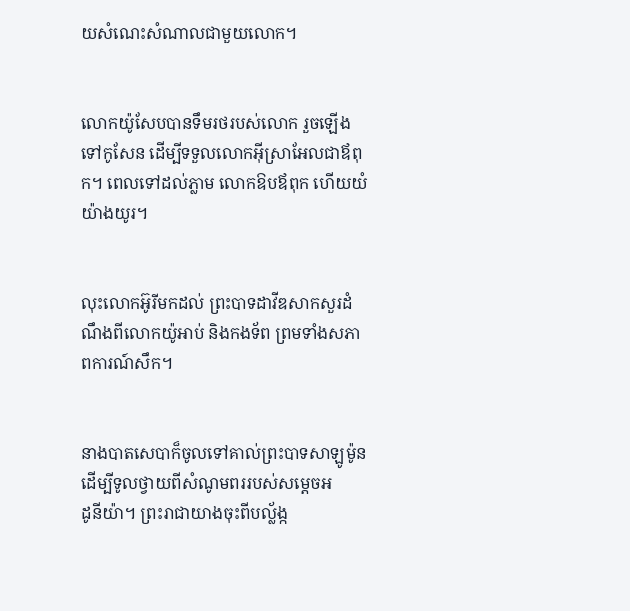យសំណេះ‌សំណាលជាមួយលោក។


លោកយ៉ូសែបបានទឹមរថរបស់លោក រួចឡើងទៅកូសែន ដើម្បីទទួលលោកអ៊ីស្រា‌អែលជាឪពុក។ ពេលទៅដល់ភ្លាម លោកឱបឪពុក ហើយយំយ៉ាងយូរ។


លុះលោកអ៊ូរីមកដល់ ព្រះ‌បាទដាវីឌសាកសួរដំណឹងពីលោកយ៉ូអាប់ និងកង‌ទ័ព ព្រមទាំងសភាពការណ៍សឹក។


នាងបាត‌សេ‌បាក៏ចូលទៅគាល់ព្រះ‌បាទសាឡូម៉ូន ដើម្បីទូលថ្វាយពីសំណូម‌ពររបស់សម្ដេចអដូ‌នី‌យ៉ា។ ព្រះ‌រាជាយាងចុះពីបល្ល័ង្ក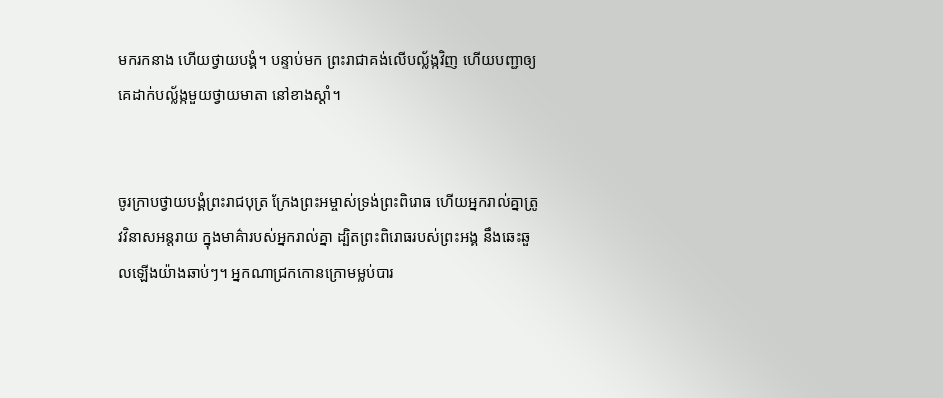មករកនាង ហើយថ្វាយ‌បង្គំ។ បន្ទាប់មក ព្រះ‌រាជាគង់លើបល្ល័ង្កវិញ ហើយបញ្ជាឲ្យគេដាក់បល្ល័ង្កមួយថ្វាយមាតា នៅខាងស្ដាំ។


ចូរក្រាបថ្វាយ‌បង្គំព្រះ‌រាជបុត្រ ក្រែងព្រះ‌អម្ចាស់ទ្រង់ព្រះ‌ពិរោធ ហើយអ្នករាល់គ្នាត្រូវវិនាសអន្តរាយ ក្នុងមាគ៌ារបស់អ្នករាល់គ្នា ដ្បិតព្រះ‌ពិរោធរបស់ព្រះអង្គ នឹងឆេះ‌ឆួលឡើងយ៉ាងឆាប់ៗ។ អ្នកណាជ្រកកោនក្រោមម្លប់បារ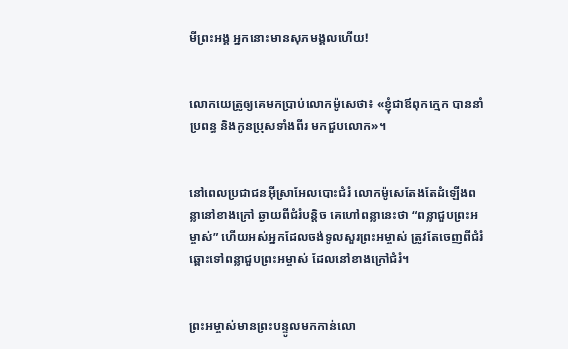មីព្រះអង្គ អ្នកនោះមានសុភមង្គលហើយ!


លោកយេត្រូឲ្យគេមកប្រាប់លោកម៉ូសេថា៖ «ខ្ញុំជាឪពុកក្មេក បាននាំប្រពន្ធ និងកូនប្រុសទាំងពីរ មកជួបលោក»។


នៅពេលប្រជា‌ជនអ៊ីស្រា‌អែលបោះជំរំ លោកម៉ូសេតែងតែដំឡើងពន្លានៅខាងក្រៅ ឆ្ងាយពីជំរំបន្តិច គេហៅពន្លានេះថា “ពន្លាជួបព្រះ‌អម្ចាស់” ហើយអស់អ្នកដែលចង់ទូលសួរព្រះ‌អម្ចាស់ ត្រូវតែចេញពីជំរំ ឆ្ពោះទៅពន្លាជួបព្រះ‌អម្ចាស់ ដែលនៅខាងក្រៅជំរំ។


ព្រះ‌អម្ចាស់មានព្រះ‌បន្ទូលមកកាន់លោ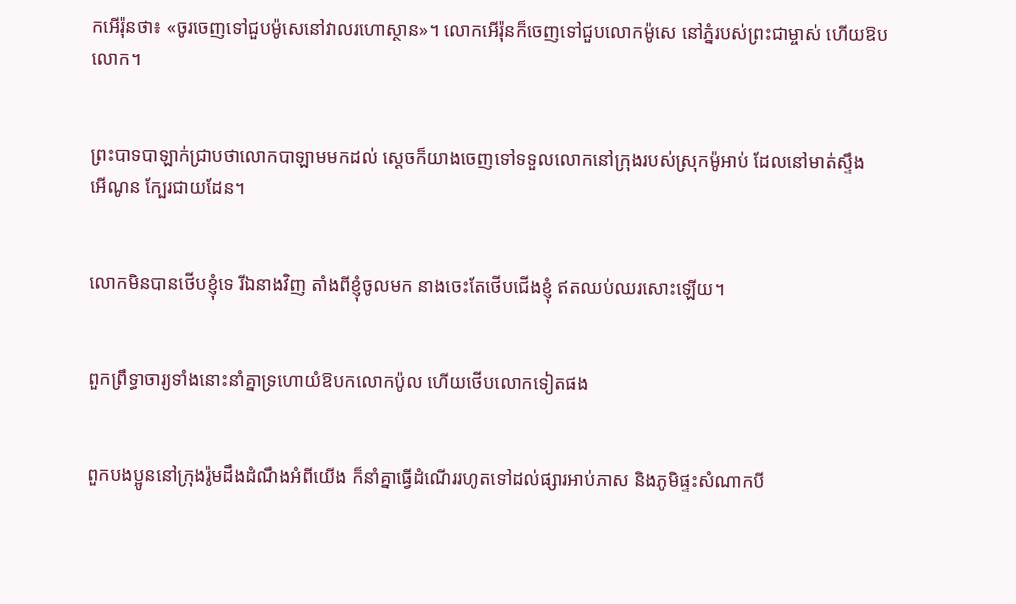កអើរ៉ុនថា៖ «ចូរចេញទៅជួបម៉ូសេនៅវាលរហោ‌ស្ថាន»។ លោកអើរ៉ុនក៏ចេញទៅជួបលោកម៉ូសេ នៅភ្នំរបស់ព្រះ‌ជាម្ចាស់ ហើយឱបលោក។


ព្រះ‌បាទបាឡាក់ជ្រាបថាលោកបាឡាមមកដល់ ស្ដេចក៏យាងចេញទៅទទួលលោកនៅក្រុងរបស់ស្រុកម៉ូអាប់ ដែលនៅមាត់ស្ទឹងអើ‌ណូន ក្បែរជាយដែន។


លោកមិនបានថើបខ្ញុំទេ រីឯនាងវិញ តាំងពីខ្ញុំចូលមក នាងចេះតែថើបជើងខ្ញុំ ឥតឈប់ឈរសោះឡើយ។


ពួកព្រឹទ្ធា‌ចារ្យទាំងនោះនាំគ្នាទ្រហោយំឱបកលោកប៉ូល ហើយថើបលោកទៀតផង


ពួកបងប្អូននៅក្រុងរ៉ូមដឹងដំណឹងអំពីយើង ក៏នាំគ្នាធ្វើដំណើររហូតទៅដល់ផ្សារអាប់ភាស និងភូមិផ្ទះសំណាកបី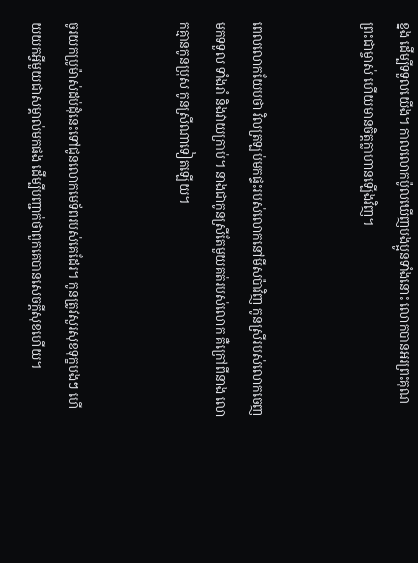ខ្នង ដើម្បីទទួលយើង។ កាលលោកប៉ូលឃើញបងប្អូនទាំងនោះ លោកបានអរព្រះ‌គុណព្រះ‌ជាម្ចាស់ ហើយមានចិត្តក្លា‌ហានឡើងវិញ។


ពេលលោកយែបថា វិលត្រឡប់មកផ្ទះរបស់លោកនៅមីស‌ប៉ាវិញ កូនស្រីរបស់លោកចេញមកទទួល ទាំងរាំ និងវាយក្រាប់។ នាងជាកូនស្រីតែមួយគត់របស់លោក គឺក្រៅពីនាង លោកគ្មានកូនប្រុស កូនស្រីណាទៀតឡើយ។


ចូរយកប្រូម៉ាស់ដប់ដុំនេះទៅជូនលោកមេ‌ទ័ពរបស់គេដែរ។ កូនត្រូវសួរសុខទុក្ខបងៗ ហើយយកអ្វីមួយជាសម្គាល់មកផង ដើម្បីបញ្ជាក់ថាពួកគេបានសេចក្ដីសុខហើយ។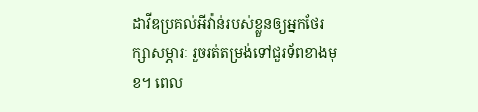ដាវីឌប្រគល់អីវ៉ាន់របស់ខ្លួនឲ្យអ្នកថែ‌រក្សាសម្ភារៈ រួចរត់តម្រង់ទៅជួរទ័ពខាងមុខ។ ពេល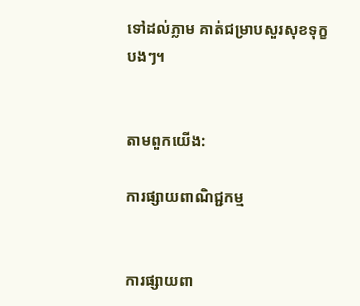ទៅដល់ភ្លាម គាត់ជម្រាបសួរសុខទុក្ខបងៗ។


តាមពួកយើង:

ការផ្សាយពាណិជ្ជកម្ម


ការផ្សាយពា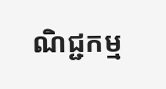ណិជ្ជកម្ម